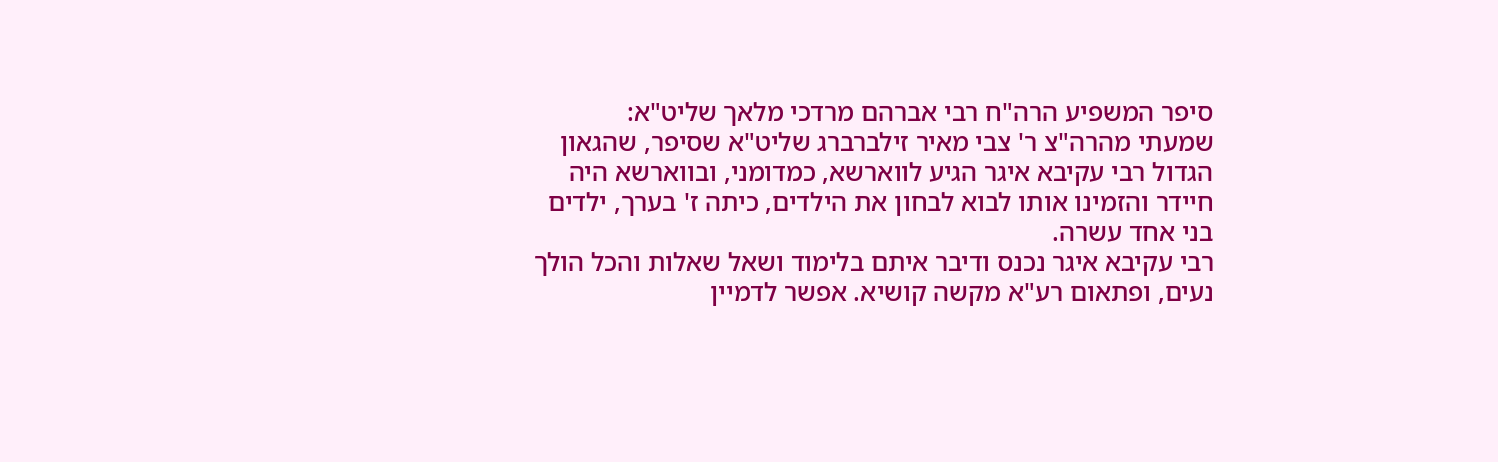סיפר המשפיע הרה"ח רבי אברהם מרדכי מלאך שליט"א:
שמעתי מהרה"צ ר' צבי מאיר זילברברג שליט"א שסיפר, שהגאון הגדול רבי עקיבא איגר הגיע לווארשא, כמדומני, ובווארשא היה חיידר והזמינו אותו לבוא לבחון את הילדים, כיתה ז' בערך, ילדים בני אחד עשרה.
רבי עקיבא איגר נכנס ודיבר איתם בלימוד ושאל שאלות והכל הולך נעים, ופתאום רע"א מקשה קושיא. אפשר לדמיין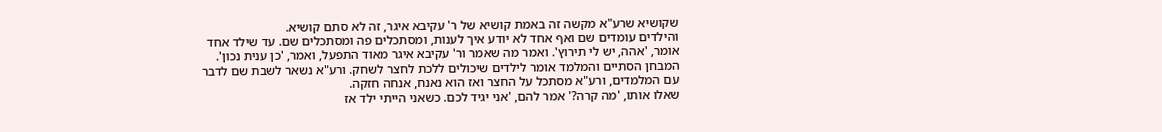שקושיא שרע"א מקשה זה באמת קושיא של ר' עקיבא איגר, זה לא סתם קושיא.
והילדים עומדים שם ואף אחד לא יודע איך לענות, ומסתכלים פה ומסתכלים שם. עד שילד אחד אומר, 'אהה, יש לי תירוץ'. ואמר מה שאמר ור' עקיבא איגר מאוד התפעל, ואמר, 'כן ענית נכון'. המבחן הסתיים והמלמד אומר לילדים שיכולים ללכת לחצר לשחק. ורע"א נשאר לשבת שם לדבר עם המלמדים, ורע"א מסתכל על החצר ואז הוא נאנח, אנחה חזקה.
שאלו אותו, 'מה קרה?' אמר להם, 'אני יגיד לכם. כשאני הייתי ילד אז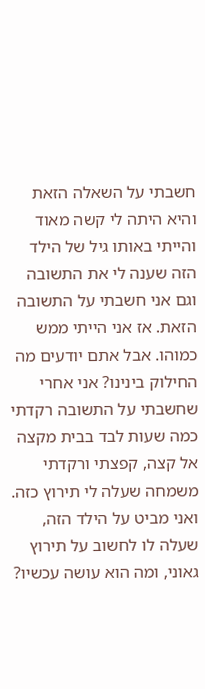חשבתי על השאלה הזאת והיא היתה לי קשה מאוד והייתי באותו גיל של הילד הזה שענה לי את התשובה וגם אני חשבתי על התשובה הזאת. אז אני הייתי ממש כמוהו. אבל אתם יודעים מה החילוק בינינו? אני אחרי שחשבתי על התשובה רקדתי כמה שעות לבד בבית מקצה אל קצה, קפצתי ורקדתי משמחה שעלה לי תירוץ כזה. ואני מביט על הילד הזה, שעלה לו לחשוב על תירוץ גאוני, ומה הוא עושה עכשיו?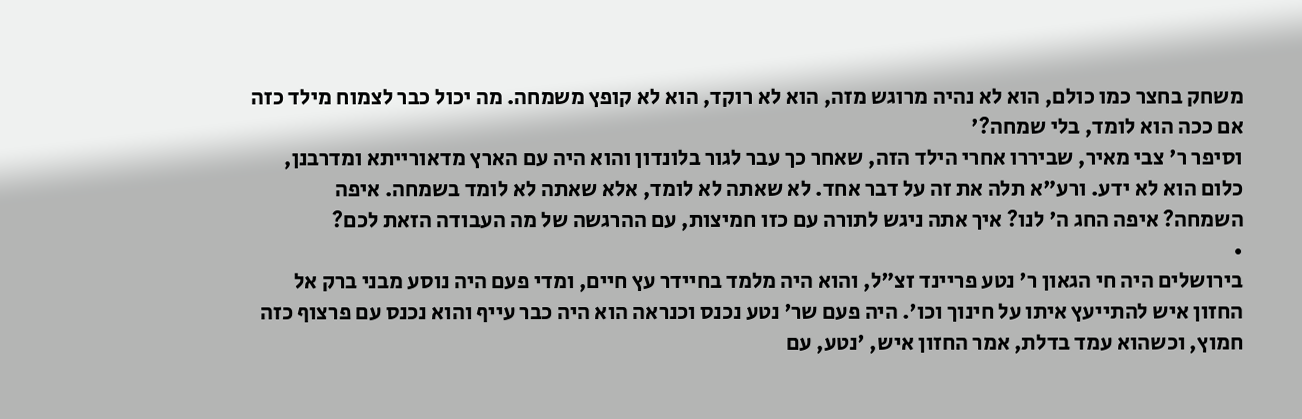משחק בחצר כמו כולם, הוא לא נהיה מרוגש מזה, הוא לא רוקד, הוא לא קופץ משמחה. מה יכול כבר לצמוח מילד כזה אם ככה הוא לומד, בלי שמחה?'
וסיפר ר' צבי מאיר, שביררו אחרי הילד הזה, שאחר כך עבר לגור בלונדון והוא היה עם הארץ מדאורייתא ומדרבנן, כלום הוא לא ידע. ורע"א תלה את זה על דבר אחד. לא שאתה לא לומד, אלא שאתה לא לומד בשמחה. איפה השמחה? איפה החג ה' לנו? איך אתה ניגש לתורה עם כזו חמיצות, עם ההרגשה של מה העבודה הזאת לכם?
•
בירושלים היה חי הגאון ר' נטע פריינד זצ"ל, והוא היה מלמד בחיידר עץ חיים, ומדי פעם היה נוסע מבני ברק אל החזון איש להתייעץ איתו על חינוך וכו'. היה פעם שר' נטע נכנס וכנראה הוא היה כבר עייף והוא נכנס עם פרצוף כזה חמוץ, וכשהוא עמד בדלת, אמר החזון איש, 'נטע, עם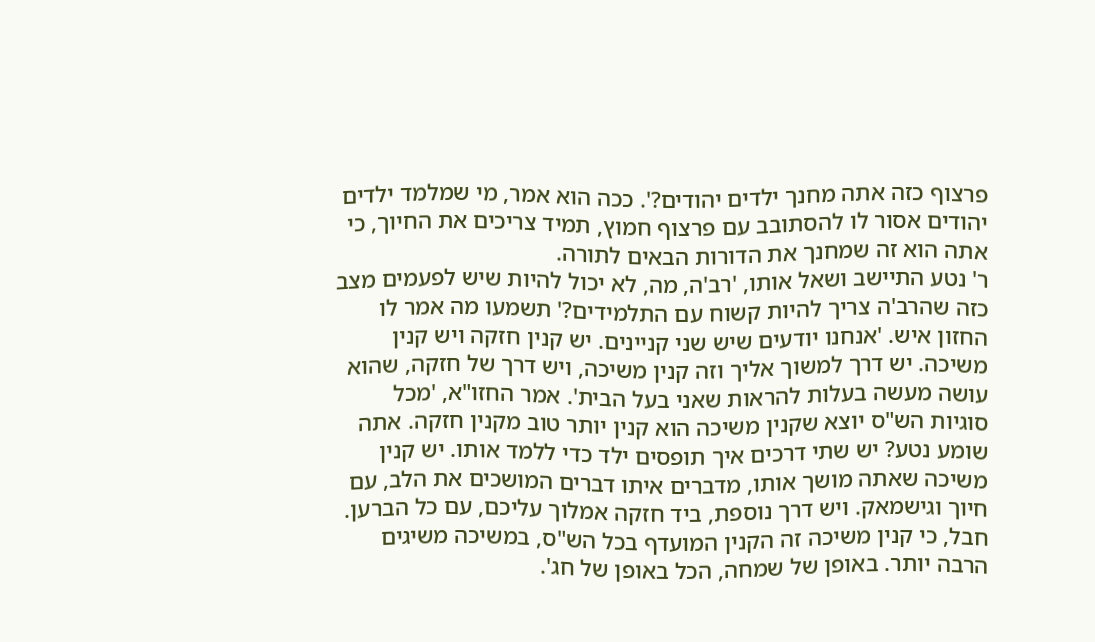פרצוף כזה אתה מחנך ילדים יהודים?'. ככה הוא אמר, מי שמלמד ילדים יהודים אסור לו להסתובב עם פרצוף חמוץ, תמיד צריכים את החיוך, כי אתה הוא זה שמחנך את הדורות הבאים לתורה.
ר' נטע התיישב ושאל אותו, 'רב'ה, מה, לא יכול להיות שיש לפעמים מצב כזה שהרב'ה צריך להיות קשוח עם התלמידים?' תשמעו מה אמר לו החזון איש. 'אנחנו יודעים שיש שני קניינים. יש קנין חזקה ויש קנין משיכה. יש דרך למשוך אליך וזה קנין משיכה, ויש דרך של חזקה, שהוא עושה מעשה בעלות להראות שאני בעל הבית'. אמר החזו"א, 'מכל סוגיות הש"ס יוצא שקנין משיכה הוא קנין יותר טוב מקנין חזקה. אתה שומע נטע? יש שתי דרכים איך תופסים ילד כדי ללמד אותו. יש קנין משיכה שאתה מושך אותו, מדברים איתו דברים המושכים את הלב, עם חיוך וגישמאק. ויש דרך נוספת, ביד חזקה אמלוך עליכם, עם כל הברען. חבל, כי קנין משיכה זה הקנין המועדף בכל הש"ס, במשיכה משיגים הרבה יותר. באופן של שמחה, הכל באופן של חג'.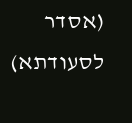(אסדר לסעודתא)